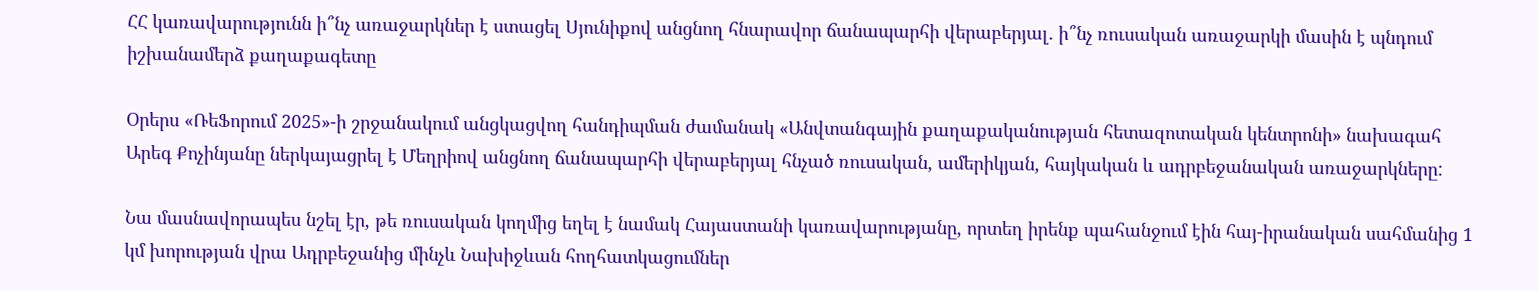ՀՀ կառավարությունն ի՞նչ առաջարկներ է ստացել Սյունիքով անցնող հնարավոր ճանապարհի վերաբերյալ․ ի՞նչ ռուսական առաջարկի մասին է պնդում իշխանամերձ քաղաքագետը

Օրերս «ՌեՖորում 2025»-ի շրջանակում անցկացվող հանդիպման ժամանակ «Անվտանգային քաղաքականության հետազոտական կենտրոնի» նախագահ Արեգ Քոչինյանը ներկայացրել է Մեղրիով անցնող ճանապարհի վերաբերյալ հնչած ռուսական, ամերիկյան, հայկական և ադրբեջանական առաջարկները:

Նա մասնավորապես նշել էր, թե ռուսական կողմից եղել է նամակ Հայաստանի կառավարությանը, որտեղ իրենք պահանջում էին հայ-իրանական սահմանից 1 կմ խորության վրա Ադրբեջանից մինչև Նախիջևան հողհատկացումներ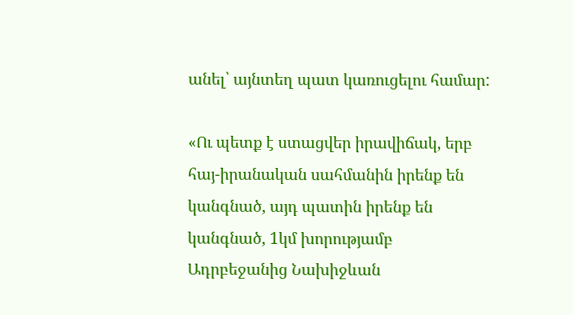անել՝ այնտեղ պատ կառուցելու համար:

«Ու պետք է ստացվեր իրավիճակ, երբ հայ-իրանական սահմանին իրենք են կանգնած, այդ պատին իրենք են կանգնած, 1կմ խորությամբ Ադրբեջանից Նախիջևան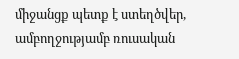միջանցք պետք է ստեղծվեր, ամբողջությամբ ռուսական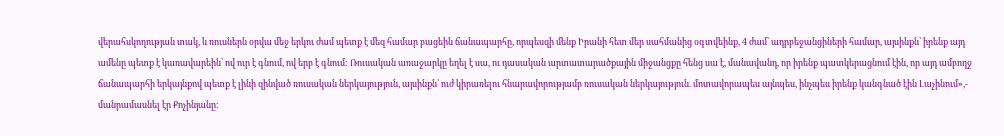վերահսկողության տակ, և ռուսներն օրվա մեջ երկու ժամ պետք է մեզ համար բացեին ճանապարհը, որպեսզի մենք Իրանի հետ մեր սահմանից օգտվեինք, 4 ժամ՝ ադրբեջանցիների համար, այսինքն՝ իրենք այդ ամենը պետք է կառավարեին՝ ով ուր է գնում, ով երբ է գնում: Ռուսական առաջարկը եղել է սա, ու դասական արտատարածքային միջանցքը հենց սա է, մանավանդ, որ իրենք պատկերացնում էին, որ այդ ամբողջ ճանապարհի երկայնքով պետք է լինի զինված ռուսական ներկայություն, այսինքն՝ ուժ կիրառելու հնարավորությամբ ռուսական ներկայություն. մոտավորապես այնպես, ինչպես իրենք կանգնած էին Լաչինում»,- մանրամասնել էր Քոչինյանը: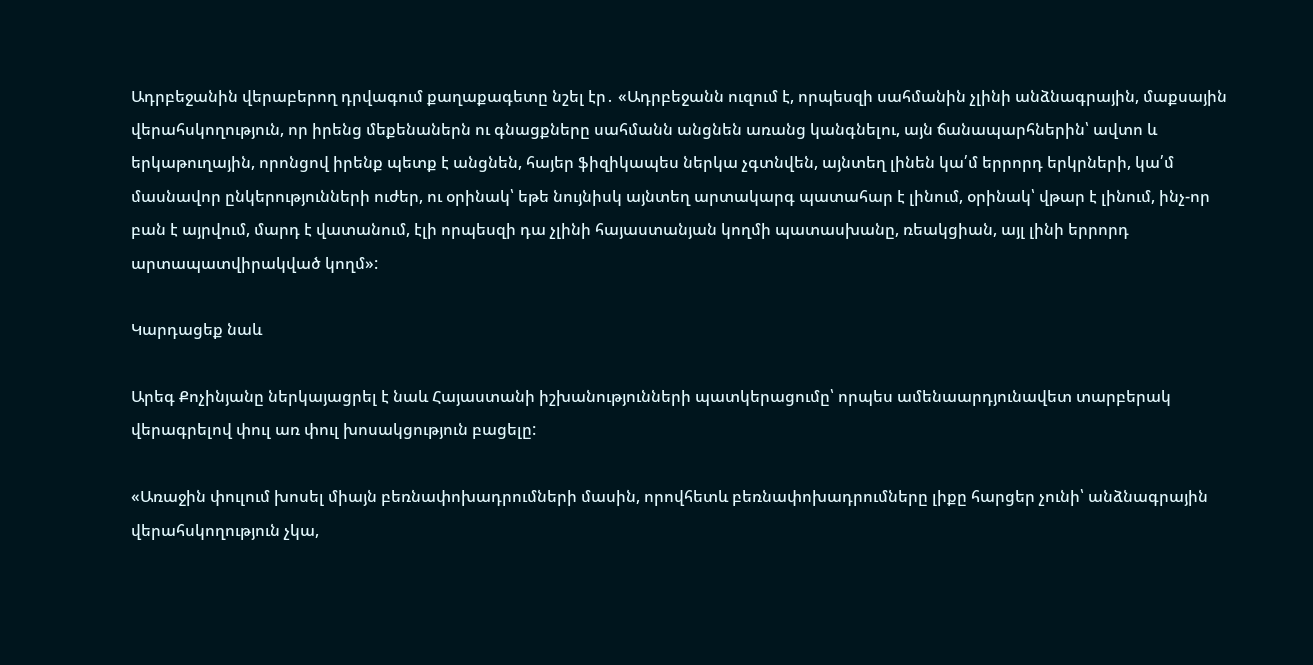Ադրբեջանին վերաբերող դրվագում քաղաքագետը նշել էր․ «Ադրբեջանն ուզում է, որպեսզի սահմանին չլինի անձնագրային, մաքսային վերահսկողություն, որ իրենց մեքենաներն ու գնացքները սահմանն անցնեն առանց կանգնելու, այն ճանապարհներին՝ ավտո և երկաթուղային, որոնցով իրենք պետք է անցնեն, հայեր ֆիզիկապես ներկա չգտնվեն, այնտեղ լինեն կա՛մ երրորդ երկրների, կա՛մ մասնավոր ընկերությունների ուժեր, ու օրինակ՝ եթե նույնիսկ այնտեղ արտակարգ պատահար է լինում, օրինակ՝ վթար է լինում, ինչ-որ բան է այրվում, մարդ է վատանում, էլի որպեսզի դա չլինի հայաստանյան կողմի պատասխանը, ռեակցիան, այլ լինի երրորդ արտապատվիրակված կողմ»:

Կարդացեք նաև

Արեգ Քոչինյանը ներկայացրել է նաև Հայաստանի իշխանությունների պատկերացումը՝ որպես ամենաարդյունավետ տարբերակ վերագրելով փուլ առ փուլ խոսակցություն բացելը:

«Առաջին փուլում խոսել միայն բեռնափոխադրումների մասին, որովհետև բեռնափոխադրումները լիքը հարցեր չունի՝ անձնագրային վերահսկողություն չկա,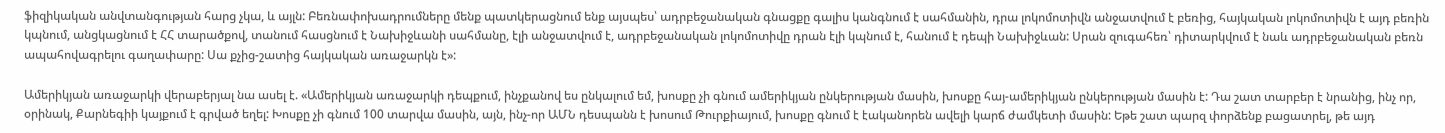ֆիզիկական անվտանգության հարց չկա, և այլն: Բեռնափոխադրումները մենք պատկերացնում ենք այսպես՝ ադրբեջանական գնացքը գալիս կանգնում է սահմանին, դրա լոկոմոտիվն անջատվում է բեռից, հայկական լոկոմոտիվն է այդ բեռին կպնում, անցկացնում է ՀՀ տարածքով, տանում հասցնում է Նախիջևանի սահմանը, էլի անջատվում է, ադրբեջանական լոկոմոտիվը դրան էլի կպնում է, հանում է դեպի Նախիջևան: Սրան զուգահեռ՝ դիտարկվում է նաև ադրբեջանական բեռն ապահովագրելու գաղափարը: Սա քչից-շատից հայկական առաջարկն է»:

Ամերիկյան առաջարկի վերաբերյալ նա ասել է. «Ամերիկյան առաջարկի դեպքում, ինչքանով ես ընկալում եմ, խոսքը չի գնում ամերիկյան ընկերության մասին, խոսքը հայ-ամերիկյան ընկերության մասին է: Դա շատ տարբեր է նրանից, ինչ որ, օրինակ, Քարնեգիի կայքում է գրված եղել: Խոսքը չի գնում 100 տարվա մասին, այն, ինչ-որ ԱՄՆ դեսպանն է խոսում Թուրքիայում, խոսքը գնում է էականորեն ավելի կարճ ժամկետի մասին: Եթե շատ պարզ փորձենք բացատրել, թե այդ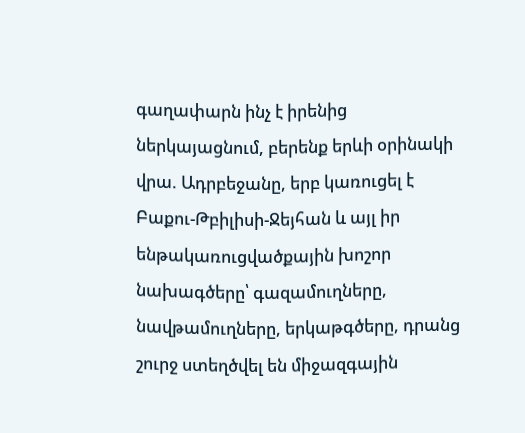գաղափարն ինչ է իրենից ներկայացնում, բերենք երևի օրինակի վրա. Ադրբեջանը, երբ կառուցել է Բաքու-Թբիլիսի-Ջեյհան և այլ իր ենթակառուցվածքային խոշոր նախագծերը՝ գազամուղները, նավթամուղները, երկաթգծերը, դրանց շուրջ ստեղծվել են միջազգային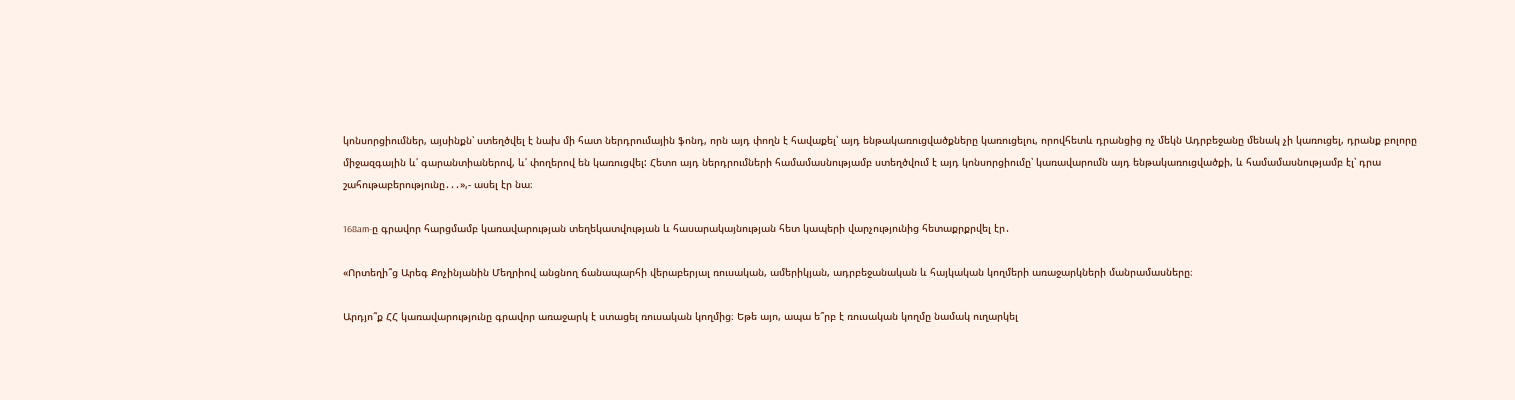կոնսորցիումներ, այսինքն՝ ստեղծվել է նախ մի հատ ներդրումային ֆոնդ, որն այդ փողն է հավաքել՝ այդ ենթակառուցվածքները կառուցելու, որովհետև դրանցից ոչ մեկն Ադրբեջանը մենակ չի կառուցել, դրանք բոլորը միջազգային և՛ գարանտիաներով, և՛ փողերով են կառուցվել: Հետո այդ ներդրումների համամասնությամբ ստեղծվում է այդ կոնսորցիումը՝ կառավարումն այդ ենթակառուցվածքի, և համամասնությամբ էլ՝ դրա շահութաբերությունը․․․»,- ասել էր նա։

168am-ը գրավոր հարցմամբ կառավարության տեղեկատվության և հասարակայնության հետ կապերի վարչությունից հետաքրքրվել էր․

«Որտեղի՞ց Արեգ Քոչինյանին Մեղրիով անցնող ճանապարհի վերաբերյալ ռուսական, ամերիկյան, ադրբեջանական և հայկական կողմերի առաջարկների մանրամասները։

Արդյո՞ք ՀՀ կառավարությունը գրավոր առաջարկ է ստացել ռուսական կողմից։ Եթե այո, ապա ե՞րբ է ռուսական կողմը նամակ ուղարկել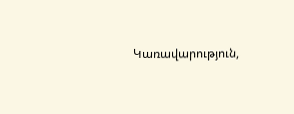Կառավարություն,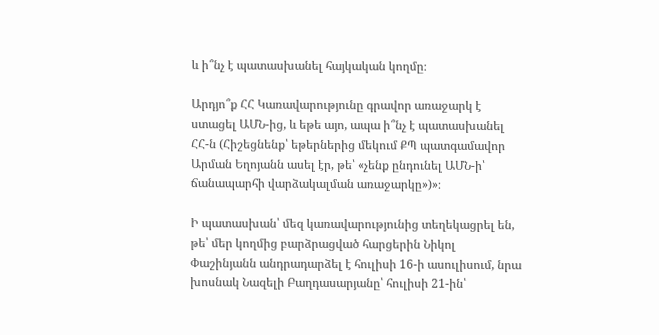և ի՞նչ է պատասխանել հայկական կողմը։

Արդյո՞ք ՀՀ Կառավարությունը գրավոր առաջարկ է ստացել ԱՄՆ-ից, և եթե այո, ապա ի՞նչ է պատասխանել ՀՀ-ն (Հիշեցնենք՝ եթերներից մեկում ՔՊ պատգամավոր Արման Եղոյանն ասել էր, թե՝ «չենք ընդունել ԱՄՆ-ի՝ ճանապարհի վարձակալման առաջարկը»)»։

Ի պատասխան՝ մեզ կառավարությունից տեղեկացրել են, թե՝ մեր կողմից բարձրացված հարցերին Նիկոլ Փաշինյանն անդրադարձել է հուլիսի 16-ի ասուլիսում, նրա խոսնակ Նազելի Բաղդասարյանը՝ հուլիսի 21-ին՝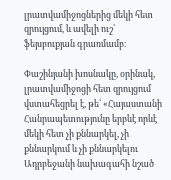լրատվամիջոցներից մեկի հետ զրույցում, և ավելի ուշ՝ ֆեյսբուքյան գրառմամբ։

Փաշինյանի խոսնակը, օրինակ, լրատվամիջոցի հետ զրույցում վստահեցրել է, թե՝ «Հայաստանի Հանրապետությունը երբևէ որևէ մեկի հետ չի քննարկել, չի քննարկում և չի քննարկելու Ադրբեջանի նախագահի նշած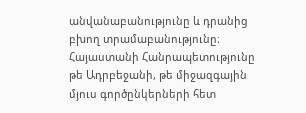անվանաբանությունը և դրանից բխող տրամաբանությունը։ Հայաստանի Հանրապետությունը թե Ադրբեջանի, թե միջազգային մյուս գործընկերների հետ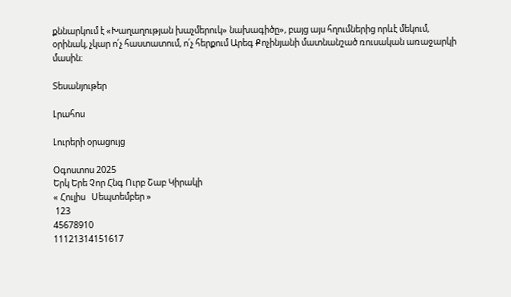քննարկում է «Խաղաղության խաչմերուկ» նախագիծը», բայց այս հղումներից որևէ մեկում, օրինակ, չկար ո՛չ հաստատում, ո՛չ հերքում Արեգ Քոչինյանի մատնանշած ռուսական առաջարկի մասին։

Տեսանյութեր

Լրահոս

Լուրերի օրացույց

Օգոստոս 2025
Երկ Երե Չոր Հնգ Ուրբ Շաբ Կիրակի
« Հուլիս   Սեպտեմբեր »
 123
45678910
11121314151617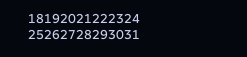18192021222324
25262728293031